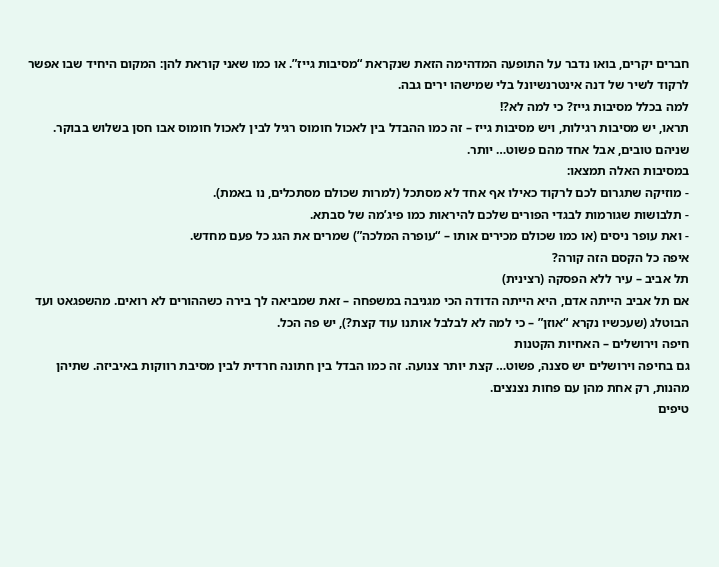חברים יקרים, בואו נדבר על התופעה המדהימה הזאת שנקראת “מסיבות גייז”. או כמו שאני קוראת להן: המקום היחיד שבו אפשר לרקוד לשיר של דנה אינטרנשיונל בלי שמישהו ירים גבה.
למה בכלל מסיבות גייז? כי למה לא?!
תראו, יש מסיבות רגילות, ויש מסיבות גייז – זה כמו ההבדל בין לאכול חומוס רגיל לבין לאכול חומוס אבו חסן בשלוש בבוקר. שניהם טובים, אבל אחד מהם פשוט… יותר.
במסיבות האלה תמצאו:
- מוזיקה שתגרום לכם לרקוד כאילו אף אחד לא מסתכל (למרות שכולם מסתכלים, נו באמת).
- תלבושות שגורמות לבגדי הפורים שלכם להיראות כמו פיג’מה של סבתא.
- ואת עופר ניסים (או כמו שכולם מכירים אותו – “עופרה המלכה”) שמרים את הגג כל פעם מחדש.
איפה כל הקסם הזה קורה?
תל אביב – עיר ללא הפסקה (רצינית)
אם תל אביב הייתה אדם, היא הייתה הדודה הכי מגניבה במשפחה – זאת שמביאה לך בירה כשההורים לא רואים. מהשפגאט ועד הבוטלג (שעכשיו נקרא “אוזן” – כי למה לא לבלבל אותנו עוד קצת?), יש פה הכל.
חיפה וירושלים – האחיות הקטנות
גם בחיפה וירושלים יש סצנה, פשוט… קצת יותר צנועה. זה כמו הבדל בין חתונה חרדית לבין מסיבת רווקות באיביזה. שתיהן מהנות, רק אחת מהן עם פחות נצנצים.
טיפים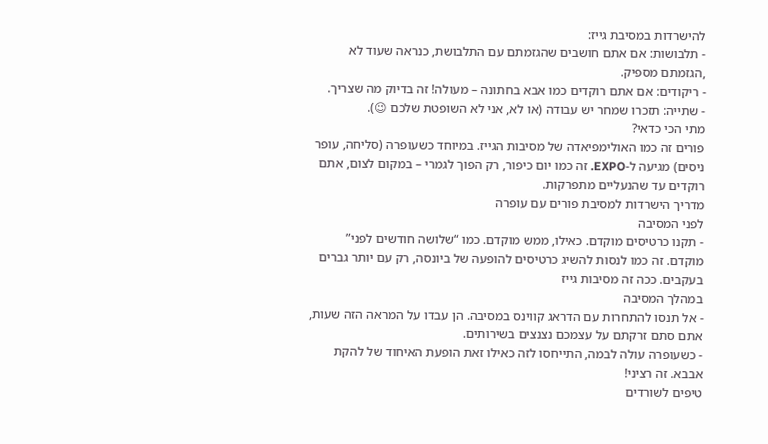להישרדות במסיבת גייז:
- תלבושות: אם אתם חושבים שהגזמתם עם התלבושת, כנראה שעוד לא ,הגזמתם מספיק.
- ריקודים: אם אתם רוקדים כמו אבא בחתונה – מעולה! זה בדיוק מה שצריך.
- שתייה: תזכרו שמחר יש עבודה (או לא, אני לא השופטת שלכם 😉).
מתי הכי כדאי?
פורים זה כמו האולימפיאדה של מסיבות הגייז. במיוחד כשעופרה (סליחה, עופר ניסים) מגיעה ל-EXPO. זה כמו יום כיפור, רק הפוך לגמרי – במקום לצום, אתם רוקדים עד שהנעליים מתפרקות.
מדריך הישרדות למסיבת פורים עם עופרה
לפני המסיבה
- תקנו כרטיסים מוקדם. כאילו, ממש מוקדם. כמו “שלושה חודשים לפני” מוקדם. זה כמו לנסות להשיג כרטיסים להופעה של ביונסה, רק עם יותר גברים בעקבים. ככה זה מסיבות גייז
במהלך המסיבה
- אל תנסו להתחרות עם הדראג קווינס במסיבה. הן עבדו על המראה הזה שעות, אתם סתם זרקתם על עצמכם נצנצים בשירותים.
- כשעופרה עולה לבמה, התייחסו לזה כאילו זאת הופעת האיחוד של להקת אבבא. זה רציני!
טיפים לשורדים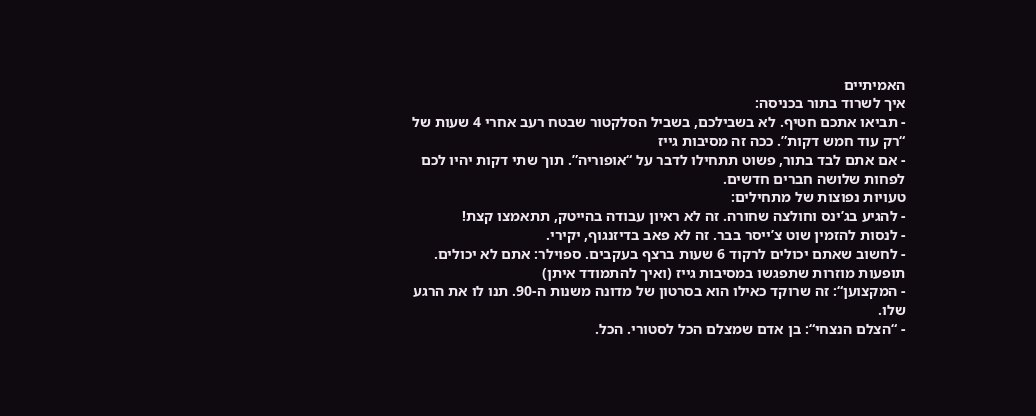האמיתיים
איך לשרוד בתור בכניסה:
- תביאו אתכם חטיף. לא בשבילכם, בשביל הסלקטור שבטח רעב אחרי 4 שעות של “רק עוד חמש דקות”. ככה זה מסיבות גייז
- אם אתם לבד בתור, פשוט תתחילו לדבר על “אופוריה”. תוך שתי דקות יהיו לכם לפחות שלושה חברים חדשים.
טעויות נפוצות של מתחילים:
- להגיע בג’ינס וחולצה שחורה. זה לא ראיון עבודה בהייטק, תתאמצו קצת!
- לנסות להזמין שוט צ’ייסר בבר. זה לא פאב בדיזנגוף, יקירי.
- לחשוב שאתם יכולים לרקוד 6 שעות ברצף בעקבים. ספוילר: אתם לא יכולים.
תופעות מוזרות שתפגשו במסיבות גייז (ואיך להתמודד איתן)
- המקצוען“: זה שרוקד כאילו הוא בסרטון של מדונה משנות ה-90. תנו לו את הרגע שלו.
- “הצלם הנצחי“: בן אדם שמצלם הכל לסטורי. הכל.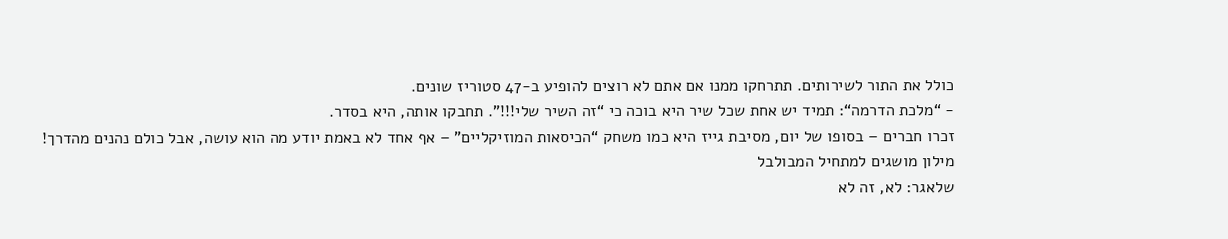כולל את התור לשירותים. תתרחקו ממנו אם אתם לא רוצים להופיע ב-47 סטוריז שונים.
- “מלכת הדרמה“: תמיד יש אחת שכל שיר היא בוכה כי “זה השיר שלי!!!”. תחבקו אותה, היא בסדר.
זכרו חברים – בסופו של יום, מסיבת גייז היא כמו משחק “הכיסאות המוזיקליים” – אף אחד לא באמת יודע מה הוא עושה, אבל כולם נהנים מהדרך!
מילון מושגים למתחיל המבולבל
שלאגר: לא, זה לא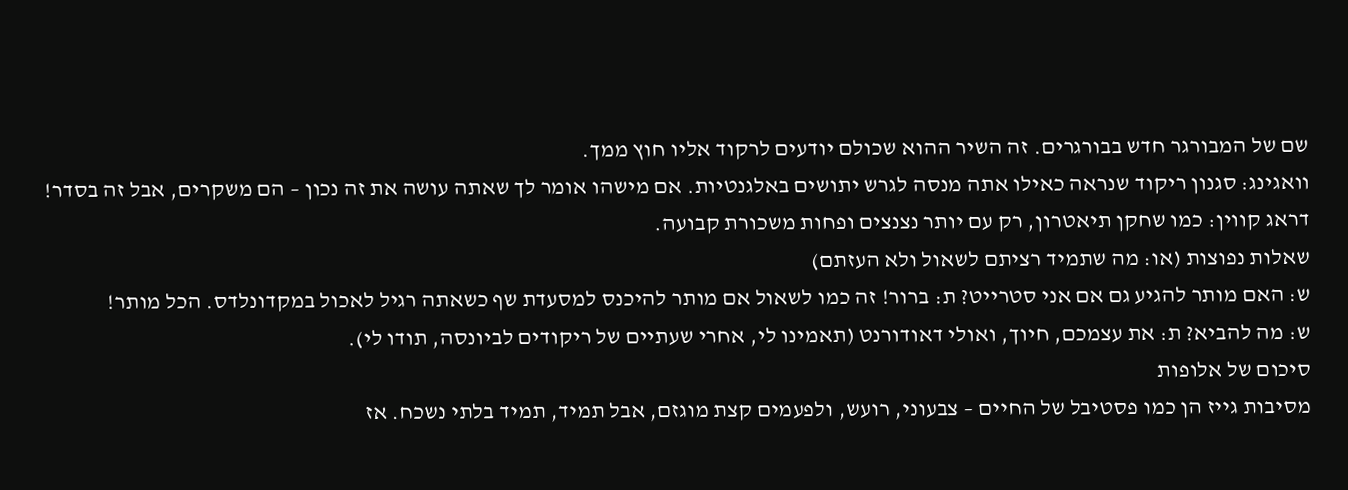שם של המבורגר חדש בבורגרים. זה השיר ההוא שכולם יודעים לרקוד אליו חוץ ממך.
וואגינג: סגנון ריקוד שנראה כאילו אתה מנסה לגרש יתושים באלגנטיות. אם מישהו אומר לך שאתה עושה את זה נכון – הם משקרים, אבל זה בסדר!
דראג קווין: כמו שחקן תיאטרון, רק עם יותר נצנצים ופחות משכורת קבועה.
שאלות נפוצות (או: מה שתמיד רציתם לשאול ולא העזתם)
ש: האם מותר להגיע גם אם אני סטרייט? ת: ברור! זה כמו לשאול אם מותר להיכנס למסעדת שף כשאתה רגיל לאכול במקדונלדס. הכל מותר!
ש: מה להביא? ת: את עצמכם, חיוך, ואולי דאודורנט (תאמינו לי, אחרי שעתיים של ריקודים לביונסה, תודו לי).
סיכום של אלופות
מסיבות גייז הן כמו פסטיבל של החיים – צבעוני, רועש, ולפעמים קצת מוגזם, אבל תמיד, תמיד בלתי נשכח. אז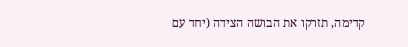קדימה, תזרקו את הבושה הצידה (יחד עם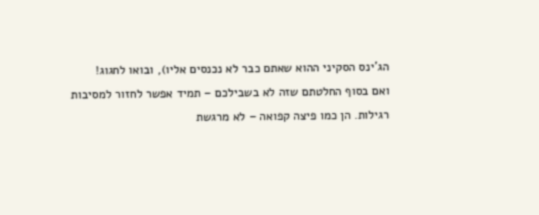הג’ינס הסקיני ההוא שאתם כבר לא נכנסים אליו), ובואו לחגוג!
ואם בסוף החלטתם שזה לא בשבילכם – תמיד אפשר לחזור למסיבות רגילות. הן כמו פיצה קפואה – לא מרגשת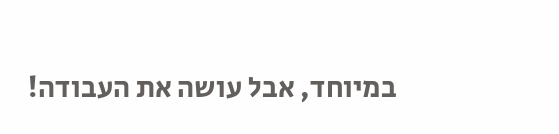במיוחד, אבל עושה את העבודה!